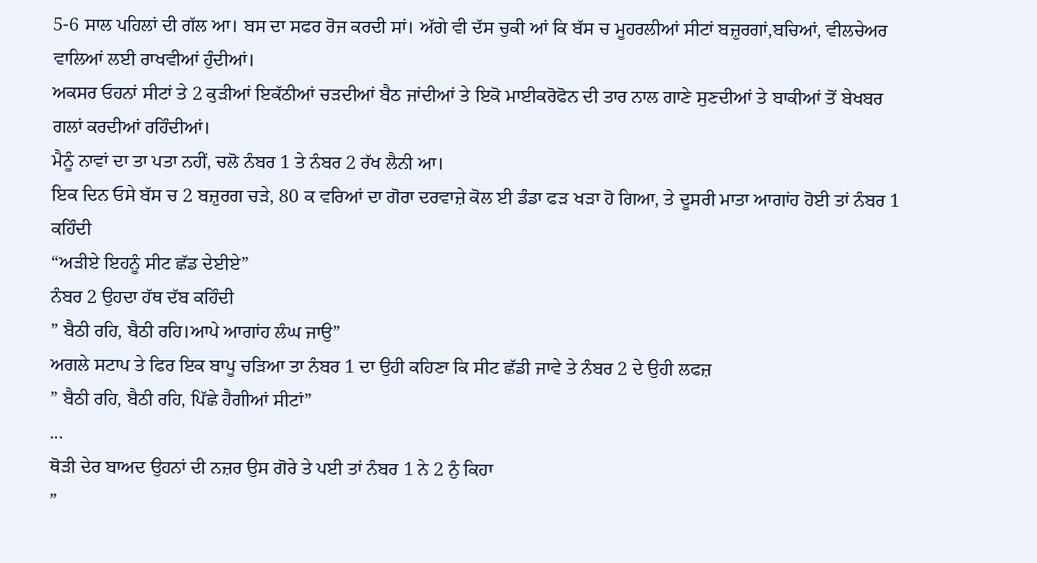5-6 ਸਾਲ ਪਹਿਲਾਂ ਦੀ ਗੱਲ ਆ। ਬਸ ਦਾ ਸਫਰ ਰੋਜ ਕਰਦੀ ਸਾਂ। ਅੱਗੇ ਵੀ ਦੱਸ ਚੁਕੀ ਆਂ ਕਿ ਬੱਸ ਚ ਮੂਹਰਲੀਆਂ ਸੀਟਾਂ ਬਜ਼ੁਰਗਾਂ,ਬਚਿਆਂ, ਵੀਲਚੇਅਰ ਵਾਲਿਆਂ ਲਈ ਰਾਖਵੀਆਂ ਹੁੰਦੀਆਂ।
ਅਕਸਰ ਓਹਨਾਂ ਸੀਟਾਂ ਤੇ 2 ਕੁੜੀਆਂ ਇਕੱਠੀਆਂ ਚੜਦੀਆਂ ਬੈਠ ਜਾਂਦੀਆਂ ਤੇ ਇਕੋ ਮਾਈਕਰੋਫੋਨ ਦੀ ਤਾਰ ਨਾਲ ਗਾਣੇ ਸੁਣਦੀਆਂ ਤੇ ਬਾਕੀਆਂ ਤੋਂ ਬੇਖਬਰ ਗਲਾਂ ਕਰਦੀਆਂ ਰਹਿੰਦੀਆਂ।
ਮੈਨੂੰ ਨਾਵਾਂ ਦਾ ਤਾ ਪਤਾ ਨਹੀਂ, ਚਲੋ ਨੰਬਰ 1 ਤੇ ਨੰਬਰ 2 ਰੱਖ ਲੈਨੀ ਆ।
ਇਕ ਦਿਨ ਓਸੇ ਬੱਸ ਚ 2 ਬਜ਼ੁਰਗ ਚੜੇ, 80 ਕ ਵਰਿਆਂ ਦਾ ਗੋਰਾ ਦਰਵਾਜ਼ੇ ਕੋਲ ਈ ਡੰਡਾ ਫੜ ਖੜਾ ਹੋ ਗਿਆ, ਤੇ ਦੂਸਰੀ ਮਾਤਾ ਆਗਾਂਹ ਹੋਈ ਤਾਂ ਨੰਬਰ 1 ਕਹਿੰਦੀ
“ਅੜੀਏ ਇਹਨੂੰ ਸੀਟ ਛੱਡ ਦੇਈਏ”
ਨੰਬਰ 2 ਉਹਦਾ ਹੱਥ ਦੱਬ ਕਹਿੰਦੀ
” ਬੈਠੀ ਰਹਿ, ਬੈਠੀ ਰਹਿ।ਆਪੇ ਆਗਾਂਹ ਲੰਘ ਜਾਉ”
ਅਗਲੇ ਸਟਾਪ ਤੇ ਫਿਰ ਇਕ ਬਾਪੂ ਚੜਿਆ ਤਾ ਨੰਬਰ 1 ਦਾ ਉਹੀ ਕਹਿਣਾ ਕਿ ਸੀਟ ਛੱਡੀ ਜਾਵੇ ਤੇ ਨੰਬਰ 2 ਦੇ ਉਹੀ ਲਫਜ਼
” ਬੈਠੀ ਰਹਿ, ਬੈਠੀ ਰਹਿ, ਪਿੱਛੇ ਹੈਗੀਆਂ ਸੀਟਾਂ”
...
ਥੋੜੀ ਦੇਰ ਬਾਅਦ ਉਹਨਾਂ ਦੀ ਨਜ਼ਰ ਉਸ ਗੋਰੇ ਤੇ ਪਈ ਤਾਂ ਨੰਬਰ 1 ਨੇ 2 ਨੁੰ ਕਿਹਾ
”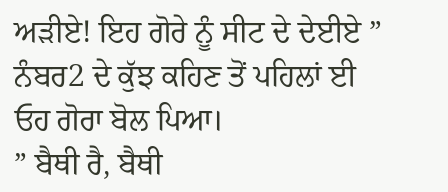ਅੜੀਏ! ਇਹ ਗੋਰੇ ਨੂੰ ਸੀਟ ਦੇ ਦੇਈਏ ”
ਨੰਬਰ2 ਦੇ ਕੁੱਝ ਕਹਿਣ ਤੋਂ ਪਹਿਲਾਂ ਈ ਓਹ ਗੋਰਾ ਬੋਲ ਪਿਆ।
” ਬੈਥੀ ਰੈ, ਬੈਥੀ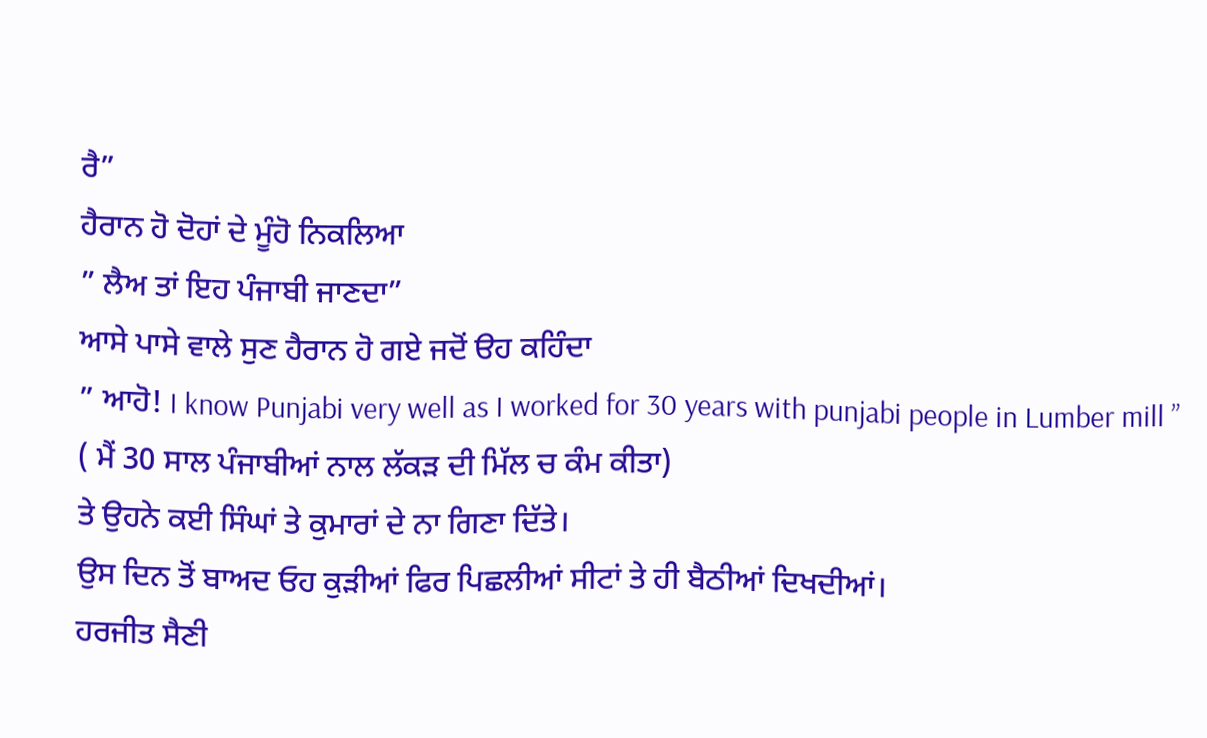ਰੈ”
ਹੈਰਾਨ ਹੋ ਦੋਹਾਂ ਦੇ ਮੂੰਹੋ ਨਿਕਲਿਆ
” ਲੈਅ ਤਾਂ ਇਹ ਪੰਜਾਬੀ ਜਾਣਦਾ”
ਆਸੇ ਪਾਸੇ ਵਾਲੇ ਸੁਣ ਹੈਰਾਨ ਹੋ ਗਏ ਜਦੋਂ ੳਹ ਕਹਿੰਦਾ
” ਆਹੋ! I know Punjabi very well as I worked for 30 years with punjabi people in Lumber mill ”
( ਮੈਂ 30 ਸਾਲ ਪੰਜਾਬੀਆਂ ਨਾਲ ਲੱਕੜ ਦੀ ਮਿੱਲ ਚ ਕੰਮ ਕੀਤਾ)
ਤੇ ਉਹਨੇ ਕਈ ਸਿੰਘਾਂ ਤੇ ਕੁਮਾਰਾਂ ਦੇ ਨਾ ਗਿਣਾ ਦਿੱਤੇ।
ਉਸ ਦਿਨ ਤੋਂ ਬਾਅਦ ਓਹ ਕੁੜੀਆਂ ਫਿਰ ਪਿਛਲੀਆਂ ਸੀਟਾਂ ਤੇ ਹੀ ਬੈਠੀਆਂ ਦਿਖਦੀਆਂ।
ਹਰਜੀਤ ਸੈਣੀ